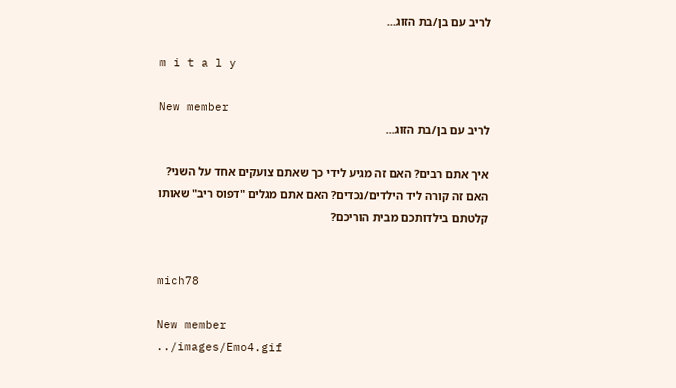לריב עם בן/בת הזוג...

m i t a l y

New member
לריב עם בן/בת הזוג...

איך אתם רבים? האם זה מגיע לידי כך שאתם צועקים אחד על השני? האם זה קורה ליד הילדים/נכדים? האם אתם מגלים "דפוס ריב" שאותו קלטתם בילדותכם מבית הוריכם?


mich78

New member
../images/Emo4.gif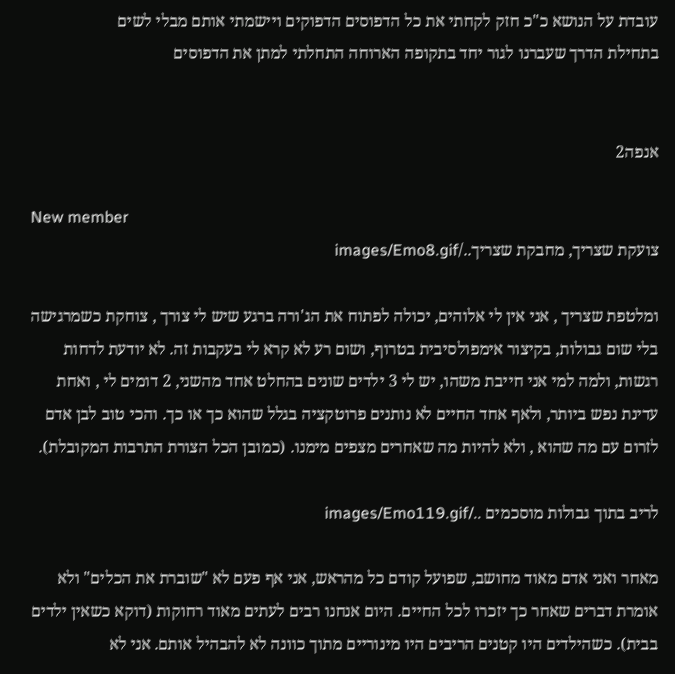עובדת על הנושא כ"כ חזק לקחתי את כל הדפוסים הדפוקים ויישמתי אותם מבלי לשים
בתחילת הדרך שעברנו לגור יחד בתקופה הארוחה התחלתי למתן את הדפוסים


אנפה2

New member
צועקת שצריך, מחבקת שצריך../images/Emo8.gif

ומלטפת שצריך , אני אין לי אלוהים, יכולה לפתוח את הג'ורה ברגע שיש לי צורך , צוחקת כשמרגישה בלי שום גבולות, בקיצור אימפולסיבית בטרוף, ושום רע לא קרא לי בעקבות זה. לא יודעת לדחות רגשות, ולמה למי אני חייבת משהו, יש לי 3 ילדים שונים בהחלט אחד מהשני, 2 דומים לי , ואחת עדינת נפש ביותר, ולאף אחד החיים לא נותנים פרוטקציה בגלל שהוא כך או כך. והכי טוב לבן אדם לזרום עם מה שהוא , ולא להיות מה שאחרים מצפים מימנו. (כמובן הכל הצורת התרבות המקובלת).

לריב בתוך גבולות מוסכמים ../images/Emo119.gif

מאחר ואני אדם מאוד מחושב, שפועל קודם כל מהראש, אני אף פעם לא "שוברת את הכלים" ולא אומרת דברים שאחר כך יזכרו לכל החיים. היום אנחנו רבים לעתים מאוד רחוקות (דוקא כשאין ילדים בבית). כשהילדים היו קטנים הריבים היו מינוריים מתוך כוונה לא להבהיל אותם. אני לא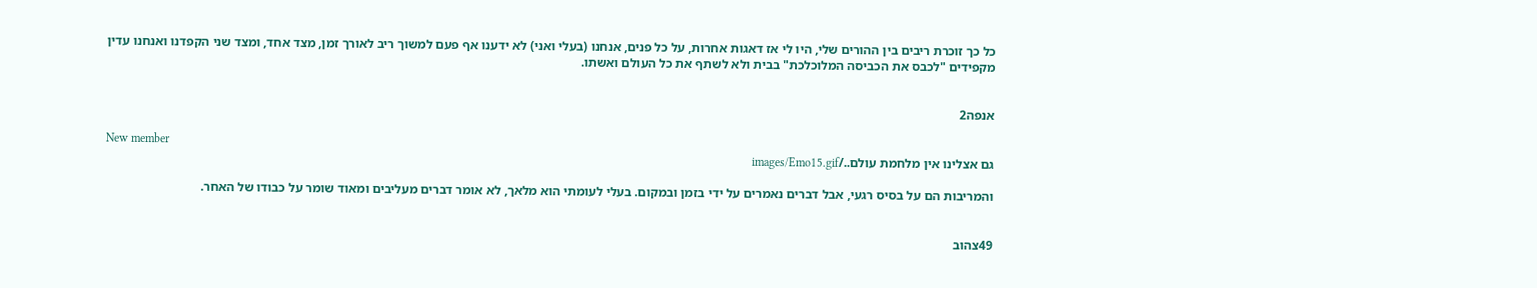כל כך זוכרת ריבים בין ההורים שלי, היו לי אז דאגות אחרות, על כל פנים, אנחנו (בעלי ואני) לא ידענו אף פעם למשוך ריב לאורך זמן, מצד אחד, ומצד שני הקפדנו ואנחנו עדין מקפידים "לכבס את הכביסה המלוכלכת" בבית ולא לשתף את כל העולם ואשתו.


אנפה2

New member
גם אצלינו אין מלחמת עולם../images/Emo15.gif

והמריבות הם על בסיס רגעי, אבל דברים נאמרים על ידי בזמן ובמקום. בעלי לעומתי הוא מלאך, לא אומר דברים מעליבים ומאוד שומר על כבודו של האחר.


49צהוב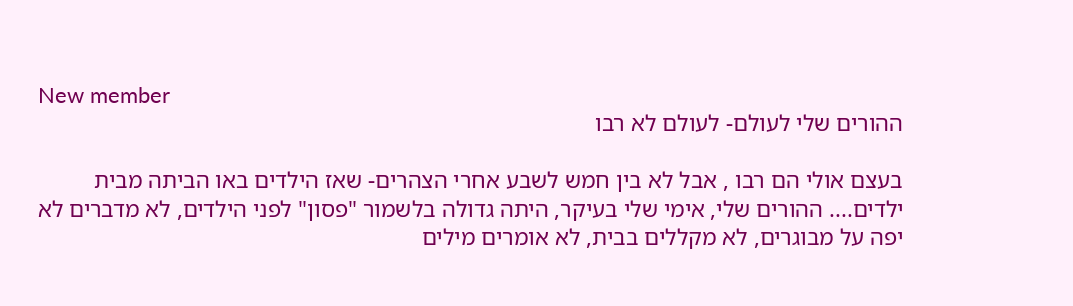New member
ההורים שלי לעולם- לעולם לא רבו

בעצם אולי הם רבו , אבל לא בין חמש לשבע אחרי הצהרים- שאז הילדים באו הביתה מבית ילדים.... ההורים שלי, אימי שלי בעיקר, היתה גדולה בלשמור "פסון" לפני הילדים, לא מדברים לא יפה על מבוגרים, לא מקללים בבית, לא אומרים מילים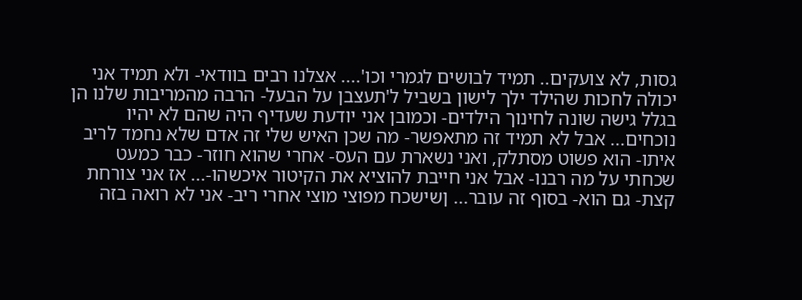גסות, לא צועקים.. תמיד לבושים לגמרי וכו'.... אצלנו רבים בוודאי- ולא תמיד אני יכולה לחכות שהילד ילך לישון בשביל ל'תעצבן על הבעל- הרבה מהמריבות שלנו הן בגלל גישה שונה לחינוך הילדים- וכמובן אני יודעת שעדיף היה שהם לא יהיו נוכחים... אבל לא תמיד זה מתאפשר- מה שכן האיש שלי זה אדם שלא נחמד לריב איתו- הוא פשוט מסתלק, ואני נשארת עם העס- אחרי שהוא חוזר- כבר כמעט שכחתי על מה רבנו- אבל אני חייבת להוציא את הקיטור איכשהו-... אז אני צורחת קצת- גם הוא- בסוף זה עובר... ןשישכח מפוצי מוצי אחרי ריב- אני לא רואה בזה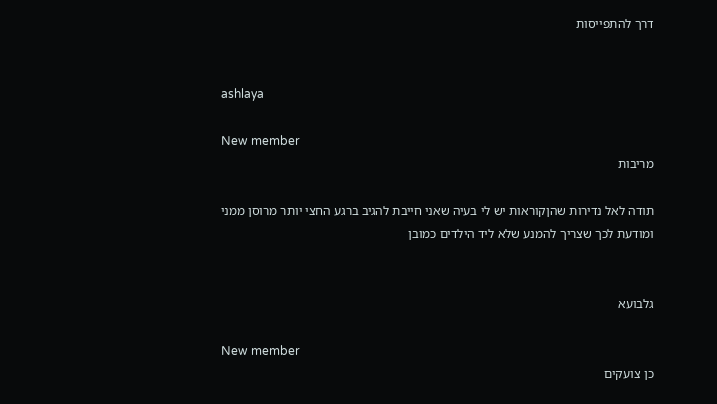דרך להתפייסות


ashlaya

New member
מריבות

תודה לאל נדירות שהןקוראות יש לי בעיה שאני חייבת להגיב ברגע החצי יותר מרוסן ממני ומודעת לכך שצריך להמנע שלא ליד הילדים כמובן


גלבועא

New member
כן צועקים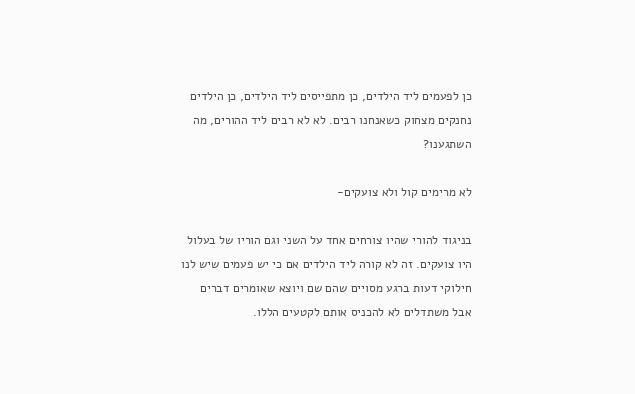כן לפעמים ליד הילדים, כן מתפייסים ליד הילדים, כן הילדים נחנקים מצחוק כשאנחנו רבים. לא לא רבים ליד ההורים, מה השתגענו?

לא מרימים קול ולא צועקים-

בניגוד להורי שהיו צורחים אחד על השני וגם הוריו של בעלול היו צועקים. זה לא קורה ליד הילדים אם כי יש פעמים שיש לנו חילוקי דעות ברגע מסויים שהם שם ויוצא שאומרים דברים אבל משתדלים לא להכניס אותם לקטעים הללו.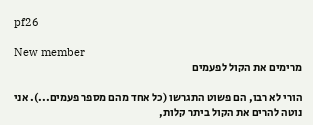pf26

New member
מרימים את הקול לפעמים

הורי לא רבו, הם פשוט התגרשו (כל אחד מהם מספר פעמים...). אני נוטה להרים את הקול ביתר קלות,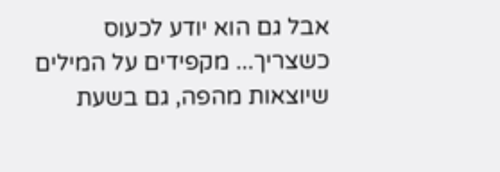אבל גם הוא יודע לכעוס כשצריך... מקפידים על המילים שיוצאות מהפה, גם בשעת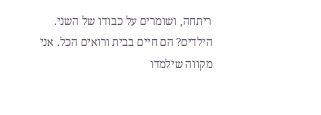ריתחה, ושומרים על כבודו של השני. הילדים? הם חיים בבית ורואים הכל. אני מקווה שילמדו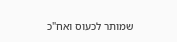שמותר לכעוס ואח"כ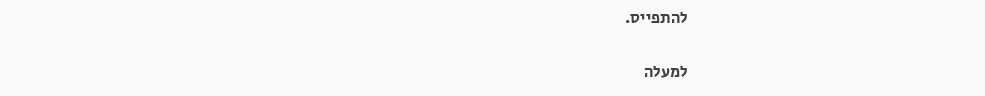להתפייס.

למעלה